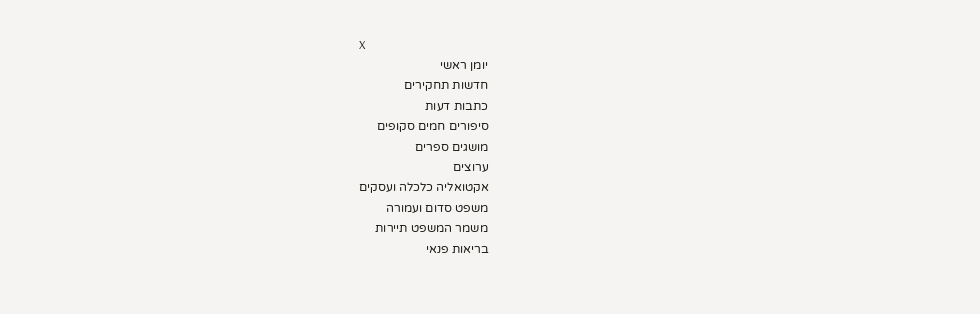X
יומן ראשי
חדשות תחקירים
כתבות דעות
סיפורים חמים סקופים
מושגים ספרים
ערוצים
אקטואליה כלכלה ועסקים
משפט סדום ועמורה
משמר המשפט תיירות
בריאות פנאי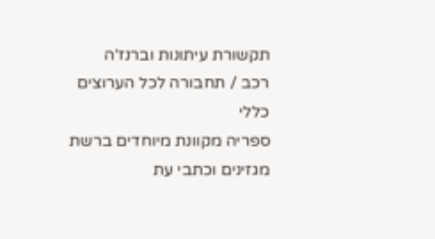תקשורת עיתונות וברנז'ה
רכב / תחבורה לכל הערוצים
כללי
ספריה מקוונת מיוחדים ברשת
מגזינים וכתבי עת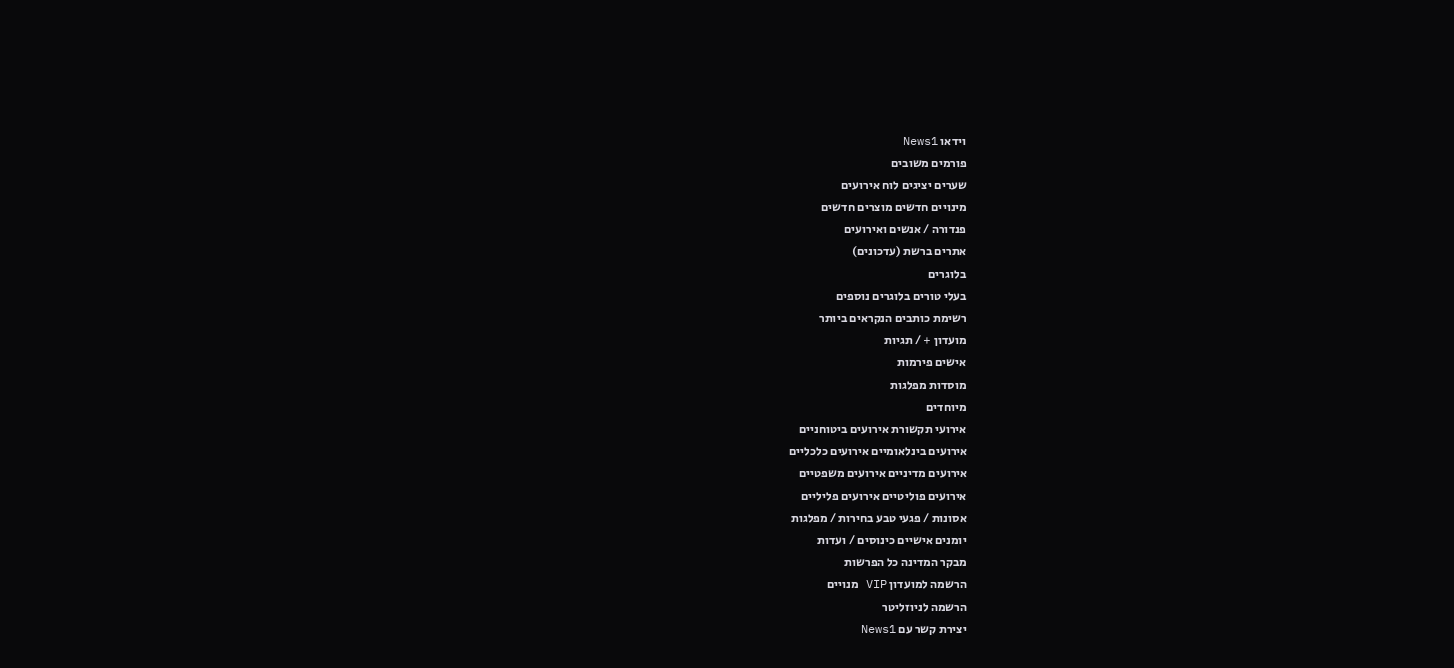וידאו News1
פורמים משובים
שערים יציגים לוח אירועים
מינויים חדשים מוצרים חדשים
פנדורה / אנשים ואירועים
אתרים ברשת (עדכונים)
בלוגרים
בעלי טורים בלוגרים נוספים
רשימת כותבים הנקראים ביותר
מועדון + / תגיות
אישים פירמות
מוסדות מפלגות
מיוחדים
אירועי תקשורת אירועים ביטוחניים
אירועים בינלאומיים אירועים כלכליים
אירועים מדיניים אירועים משפטיים
אירועים פוליטיים אירועים פליליים
אסונות / פגעי טבע בחירות / מפלגות
יומנים אישיים כינוסים / ועדות
מבקר המדינה כל הפרשות
הרשמה למועדון VIP מנויים
הרשמה לניוזליטר
יצירת קשר עם News1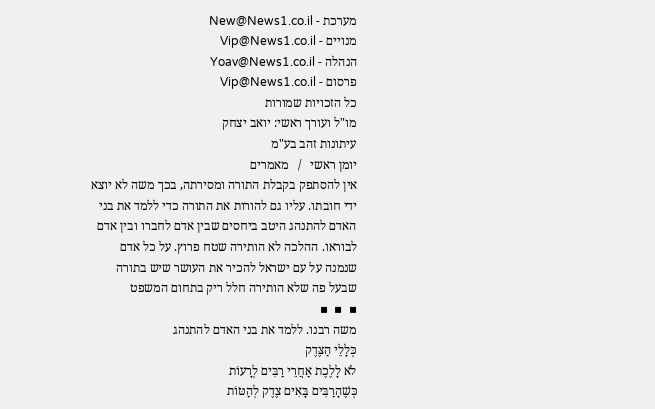מערכת - New@News1.co.il
מנויים - Vip@News1.co.il
הנהלה - Yoav@News1.co.il
פרסום - Vip@News1.co.il
כל הזכויות שמורות
מו"ל ועורך ראשי: יואב יצחק
עיתונות זהב בע"מ
יומן ראשי   /   מאמרים
אין להסתפק בקבלת התורה ומסירתה, בכך משה לא יוצא ידי חובתו. עליו גם להורות את התורה כדי ללמד את בני האדם להתנהג היטב ביחסים שבין אדם לחברו ובין אדם לבוראו. ההלכה לא הותירה שטח פרוץ. על כל אדם שנמנה על עם ישראל להכיר את העושר שיש בתורה שבעל פה שלא הותירה חלל ריק בתחום המשפט
▪  ▪  ▪
משה רבנו. ללמד את בני האדם להתנהג
כְּלָלֵי הַצֶּדֶק
לֹא לָלֶכֶת אַחֲרֵי רַבִּים לְרָעוֹת
כְּשֶׁהָרַבִּים בָּאִים צֶדֶק לְהַטּוֹת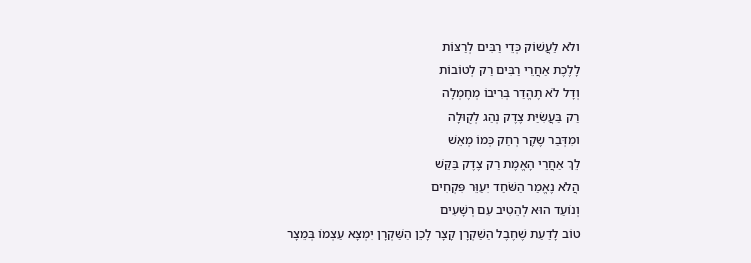ולֹא לַעֲשׁוֹק כְּדֵי רַבִּים לְרַצּוֹת
לָלֶכֶת אַחֲרֵי רַבִּים רַק לְטוֹבוֹת
וְדָל לֹא תֶהֱדַר בְּרִיבוֹ מְחֶמְלָה
רַק בַּעֲשִׂיַּת צֶדֶק נְהַג לְקֻוּלָה
ומִדְּבַר שֶקֶר רְחַק כְּמוֹ מְאֵשׁ
לֵךְ אַחֲרֵי הָאֱמֶת רַק צֶדֶק בַּקֵּשׁ
הֲלֹא נֶאֱמַר הַשֹּׁחַד יִעַוֵּר פִּקְחִים
וְנוֹעַד הוּא לְהֵטִיב עִם רְשָׁעִים
טוֹב לָדַעַת שֶׁחֶבֶל הַשַׁקְרָן קָצָר לָכֵן הַשַּׁקְרָן יִמְצָא עַצְמוֹ בְּמֵצָר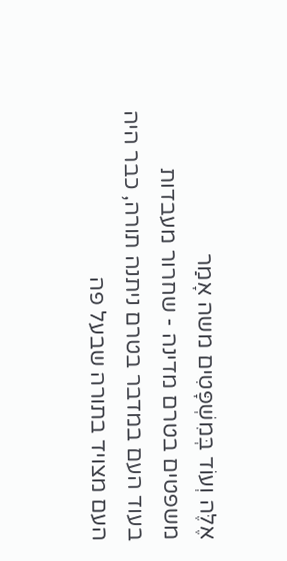אֶלֶּה וְעוֹד בְּמִשְׁפָּטִים משה אָמַר
משפטים בטרם מדינה - שחרור מעבדות
בעוד העם במדבר בטרם ניתנה תורה, כבר היה העם מצויד בתורה שבעל פה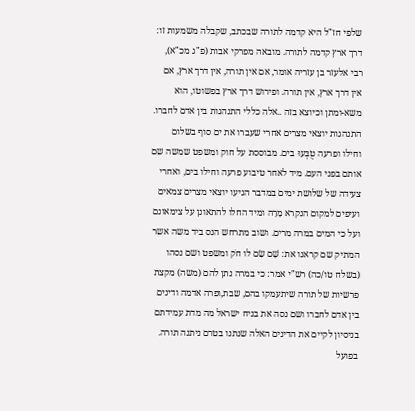שלפי חז"ל היא קדמה לתורה שבכתב, שקבלה משמעות זו: דרך ארץ קדמה לתורה. מובאה מפרקי אבות (פ"ג מכ"א), רבי אלעזר בן עזריה אומר, אם אין תורה, אין דרך ארץ, אם אין דרך ארץ, אין תורה. ופירוש דרך ארץ בפשוטו, הוא משא-ומתן וכיוצא בזה ..אלה כללי התנהגות בין אדם לחברו. התנהגות יוצאי מצרים אחרי שעברו את ים סוף בשלום וחילו ופרעה טֻבְּעוּ בים. מבוססת על חוק ומשפט שמשה שם אותם בפני העם. מיד לאחר טיבוע פרעה וחילו בים, ואחרי צעידה של שלושת ימים במדבר הגיעו יוצאי מצרים צמאים ועיפים למקום הנקרא מָרָה ומיד החלו להתאונן על צימאונם ועל כי המים במרה מרים. ושוב מתרחש הנס ביד משה אשר המתיק שם קראנו את: שָׁם שַׂם לו חֹק ומשפט ושם נסהו (בשלח טו/כה) רש"י אמר: כי במרה נתן להם (משה) מקצת פרשיות של תורה שיתעמקו בהם, שבת,ופרה אדמה ודינים בין אדם לחברו ושם נסה את בניח ישראל מה מדת עמידתם בניסיון לקיים את הדינים האלה שנתנו בטרם ניתנה תורה. בפועל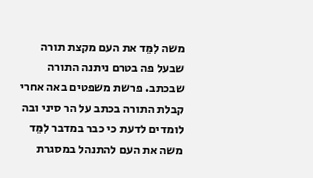משה לִמֵּד את העם מקצת תורה שבעל פה בטרם ניתנה התורה שבכתב. פרשת משפטים באה אחרי קבלת התורה בכתב על הר סיני ובה לומדים לדעת כי כבר במדבר לִמֵּד משה את העם להתנהל במסגרת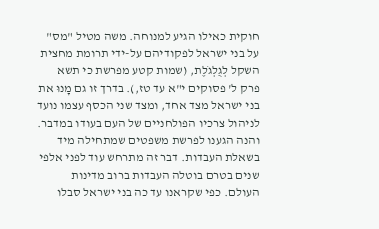חוקית כאילו הגיע למנוחה. משה מטיל "מס" על בני ישראל לפקודיהם על-ידי תרומת מחצית השקל לְגֻלְגֹלֶת, (שמות קטע מפרשת כי תשא פרק ל' פסוקים י"א עד טז,). בדרך זו גם מָנוּ את בני ישראל מצד אחד, ומצד שני הכסף עצמו נועד לניהול צרכיו הפולחניים של העם בעודו במדבר.
והנה הגענו לפרשת משפטים שמתחילה מיד בשאלת העבדות. דבר זה מתרחש עוד לפני אלפי שנים בטרם בוטלה העבדות ברוב מדינות העולם. כפי שקראנו עד כה בני ישראל סבלו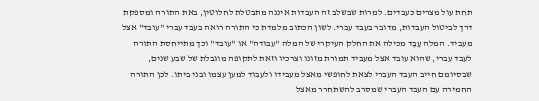תחת עול מצרים כעבדים. למרות שבשלב זה העבדות איננה מתבטלת לחלוטין, באת התורה ומספקת דרך לביטול העבדות, מדובר בעבד עברי. לשון הכתוב מלמדת כי התורה רואה בעבד עברי "עובד" אצל מעביד. המלה עֶבֶד מכילה את החלק העיקרי של המלה "עבודה" או "עובד" וכך מתייחסת התורה לעבד עברי, שהוא עובד אצל מעביד תמורת מזונו וצרכיו וזאת לתקופה מוגבלת של שבע שנים, שבסיומם חייב העבד העברי לצאת לחופשי מאצל מעבידו ולעבוד למען עצמו ובני ביתו. לכן התורה החמירה עם העבד העברי שמסרב להשתחרר מאצל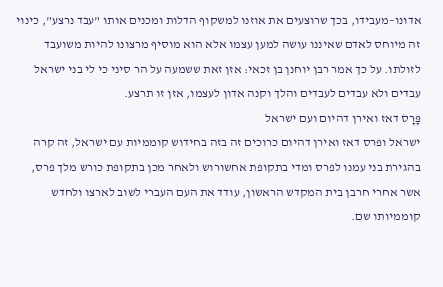אדונו–מעבידו, בכך שרוצעים את אוזנו למשקוף הדלות ומכנים אותו "עבד נרצע", כינוי זה מיוחס לאדם שאיננו עושה למען עצמו אלא הוא מוסיף מרצונו להיות משועבד לזולתו. על כך אמר רבן יוחנן בן זכאי: אזן זאת ששמעה על הר סיני כי לי בני ישראל עבדים ולא עבדים לעבדים והלך וקנה אדון לעצמו, אזן זו תרצע.
פָּרָסׂ דאז ואירן דהיום ועם ישראל
ישראל ופרס דאז ואירן דהיום כרוכים זה בזה בחידוש קוממיות עם ישראל, זה קרה בהגירת בני עמנו לפרס ומדי בתקופת אחשורוש ולאחר מכן בתקופת כורש מלך פרס, אשר אחרי חרבן בית המקדש הראשון, עודד את העם העברי לשוב לארצו ולחדש קוממיותו שם.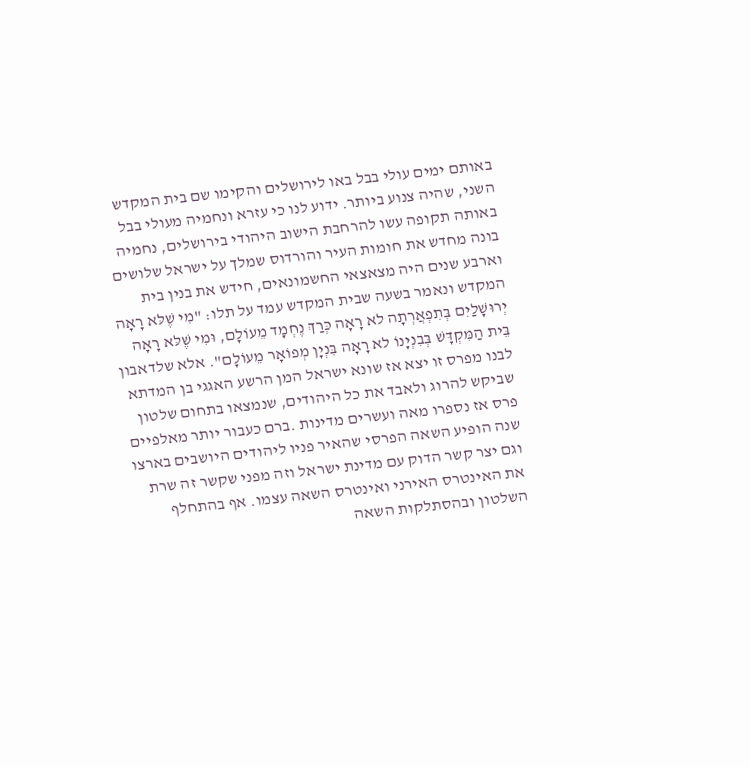באותם ימים עולי בבל באו לירושלים והקימו שם בית המקדש השני, שהיה צנוע ביותר. ידוע לנו כי עזרא ונחמיה מעולי בבל באותה תקופה עשו להרחבת הישוב היהודי בירושלים, נחמיה בונה מחדש את חומות העיר והורדוס שמלך על ישראל שלושים וארבע שנים היה מצאצאי החשמונאים, חידש את בנין בית המקדש ונאמר בשעה שבית המקדש עמד על תלו: "מִי שֶׁלּא רָאָה יְרוּשָׁלַיִם בְּתִפְאֲרְתָה לא רָאָה כְּרַךְ נֶחְמָד מֵעוֹלָם, וּמִי שֶׁלּא רָאָה בֵּית הַמִּקְדָּשׁ בְּבִנְיָנוֹ לא רָאָה בִּנְיָן מְפוֹאָר מֵעוֹלָם". אלא שלדאבון לבנו מפרס זו יצא אז שונא ישראל המן הרשע האגגי בן המדתא שביקש להרוג ולאבד את כל היהודים, שנמצאו בתחום שלטון פרס אז נספרו מאה ועשרים מדינות .ברם כעבור יותר מאלפיים שנה הופיע השאה הפרסי שהאיר פניו ליהודים היושבים בארצו וגם יצר קשר הדוק עם מדינת ישראל וזה מפני שקשר זה שרת את האינטרס האירני ואינטרס השאה עצמו. אף בהתחלף השלטון ובהסתלקות השאה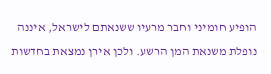הופיע חומיני וחבר מרעיו ששנאתם לישראל, איננה נופלת משנאת המן הרשע. ולכן אירן נמצאת בחדשות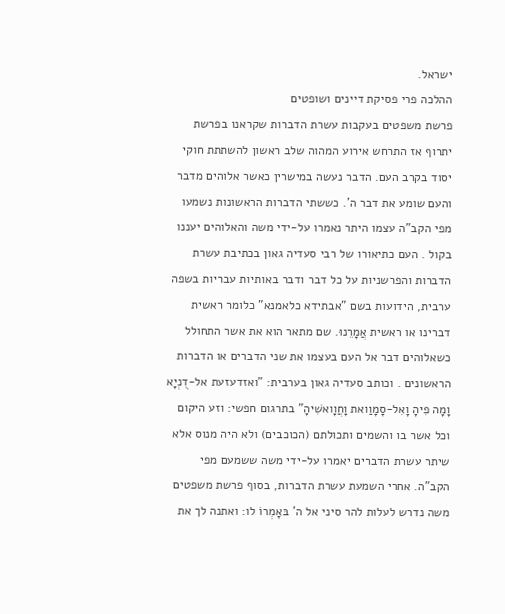ישראל.
ההלכה פרי פסיקת דיינים ושופטים
פרשת משפטים בעקבות עשרת הדברות שקראנו בפרשת יתרוף אז התרחש אירוע המהוה שלב ראשון להשתתת חוקי יסוד בקרב העם. הדבר נעשה במישרין כאשר אלוהים מדבר והעם שומע את דבר ה'. כששתי הדברות הראשונות נשמעו מפי הקב"ה עצמו היתר נאמרו על-ידי משה והאלוהים יעננו בקול . העם כתיאורו של רבי סעדיה גאון בכתיבת עשרת הדברות והפרשניות על כל דבר ודבר באותיות עבריות בשפה ערבית, הידועות בשם "אבתידא כלאמנא" כלומר ראשית דברינו או ראשית אֲמָרֵנוּ. שם מתאר הוא את אשר התחולל כשאלוהים דבר אל העם בעצמו את שני הדברים או הדברות הראשונים . וכותב סעדיה גאון בערבית: "ואזדעזעת אל-דֻנְיָא וָמָה פִיהָ וָאִל-סָמָוַואת וָחֲוָואשִׁיהָ" בתרגום חפשי: וזע היקום וכל אשר בו והשמים ותכולתם (הכוכבים) ולא היה מנוס אלא שיתר עשרת הדברים יאמרו על-ידי משה ששמעם מפי הקב"ה. אחרי השמעת עשרת הדברות, בסוף פרשת משפטים משה נדרש לעלות להר סיני אל ה' בּאָמְרוֹ לו: ואתנה לך את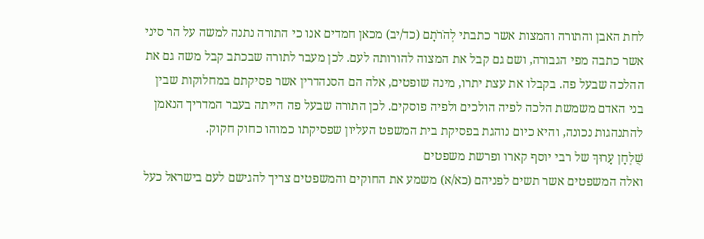לחת האבן והתורה והמצות אשר כתבתי לְהֹרֹתָם (כד/יב) מכאן חמדים אנו כי התורה נתנה למשה על הר סיני אשר כתבה מפי הגבורה, ושם גם קבל את המצוה להורותה לעם. לכן מעבר לתורה שבכתב קבל משה גם את ההלכה שבעל פה. בקבלו את עצת יתרו, מינה שופטים, אלה הם הסנהדרין אשר פסיקתם במחלוקות שבין בני האדם משמשת הלכה לפיה הולכים ולפיה פוסקים. לכן התורה שבעל פה הייתה בעבר המדריך הנאמן להתנהגות נכונה, והיא כיום נוהגת בפסיקת בית המשפט העליון שפסיקתו כמוהו כחוק חקוק.
שֻׁלְחָן עָרוּךְ של רבי יוסף קארו ופרשת משפטים
ואלה המשפטים אשר תשים לפניהם (כא/א) משמע את החוקים והמשפטים צריך להגישם לעם בישראל כעל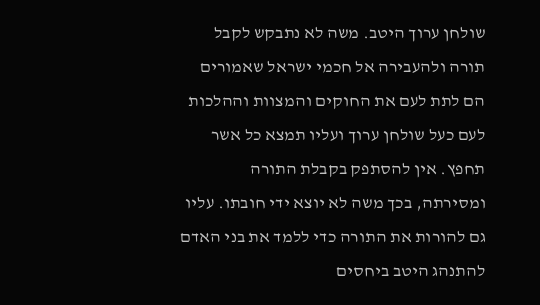שולחן ערוך היטב. משה לא נתבקש לקבל תורה ולהעבירה אל חכמי ישראל שאמורים הם לתת לעם את החוקים והמצוות וההלכות לעם כעל שולחן ערוך ועליו תמצא כל אשר תחפץ. אין להסתפק בקבלת התורה ומסירתה, בכך משה לא יוצא ידי חובתו. עליו גם להורות את התורה כדי ללמד את בני האדם להתנהג היטב ביחסים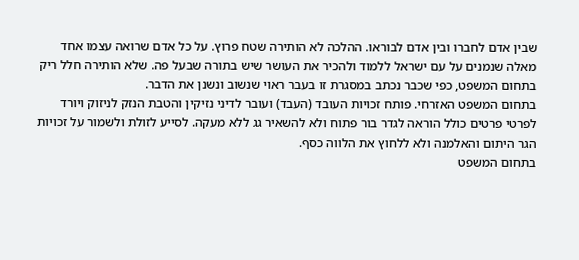שבין אדם לחברו ובין אדם לבוראו. ההלכה לא הותירה שטח פרוץ. על כל אדם שרואה עצמו אחד מאלה שנמנים על עם ישראל ללמוד ולהכיר את העושר שיש בתורה שבעל פה. שלא הותירה חלל ריק בתחום המשפט, כפי שכבר נכתב במסגרת זו בעבר ראוי שנשוב ונשנן את הדבר.
בתחום המשפט האזרחי. פותח זכויות העובד (העבד) ועובר לדיני נזיקין והטבת הנזק לניזוק ויורד לפרטי פרטים כולל הוראה לגדר בור פתוח ולא להשאיר גג ללא מעקה. לסייע לזולת ולשמור על זכויות הגר היתום והאלמנה ולא ללחוץ את הלווה כסף.
בתחום המשפט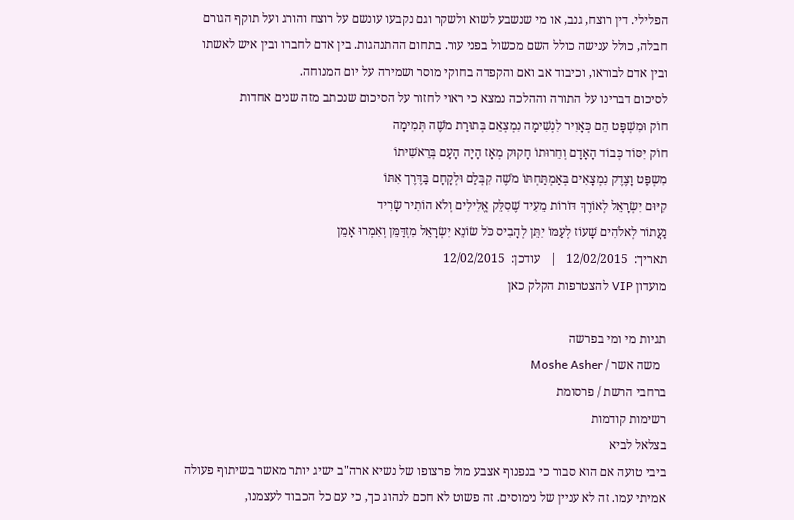הפלילי. דין רוצח, גנב, או מי שנשבע לשוא ולשקר וגם נקבעו עונשם על רוצח והורג ועל תוקף הגורם חבלה, כולל ענישה כולל השם מכשול בפני עור. בתחום ההתנהגות. בין אדם לחברו ובין איש לאשתו ובין אדם לבוראו, וכיבוד אב ואם והקפדה בחוקי מוסר ושמירה על יום המנוחה.
לסיכום דברינו על התורה וההלכה נמצא כי ראוי לחזור על הסיכום שנכתב מזה שנים אחדות
חוֹק וּמִשְׁפָּט הֵם כְּאָוִיר לִנְשִׁימָה נִמְצְאֵם בְּתוּרַת מֹשֶׁה תְּמִימָה
חוֹק יִסּוֹד כְּבוֹד הָאָדָם וְחֵרוּתוֹ חָקוּק מְאָז הָיָה הָעָם בְּרֵאשִׁיתוֹ
מִשְפַּט וָצֶדֶק נִמְצָאִים בְּאַמְתַּחְתּוֹ מֹשֶׁה קִבְּלַם וּלְקָחָם בַּדֶּרֶך אִתּוֹ
קִיּוּם יִשְׂרָאֵל לְאוֹרֶךְ דּוֹרוֹת מֵעִיד שֶׁסִלֵּק אֱלִילִים וְלֹא הוֹתִיר שָׂרִיד
נַעֲתוֹר לְאלֹהִים שָׁעוֹז לְעַמּוֹ יִתֵּן לְהָבִיס כֹּל שׂוֹנֵא יִשְׂרָאֵל מִזְדַּמֵּן וְאִמְרוּ אָמֵן
תאריך:  12/02/2015   |   עודכן:  12/02/2015
מועדון VIP להצטרפות הקלק כאן

תגיות מי ומי בפרשה
  משה אשר / Moshe Asher
ברחבי הרשת / פרסומת
רשימות קודמות
בצלאל לביא
ביבי טועה אם הוא סבור כי בנפנוף אצבע מול פרצופו של נשיא ארה"ב ישיג יותר מאשר בשיתוף פעולה אמיתי עמו. זה לא עניין של נימוסים. זה פשוט לא חכם לנהוג כך, כי עם כל הכבוד לעצמנו,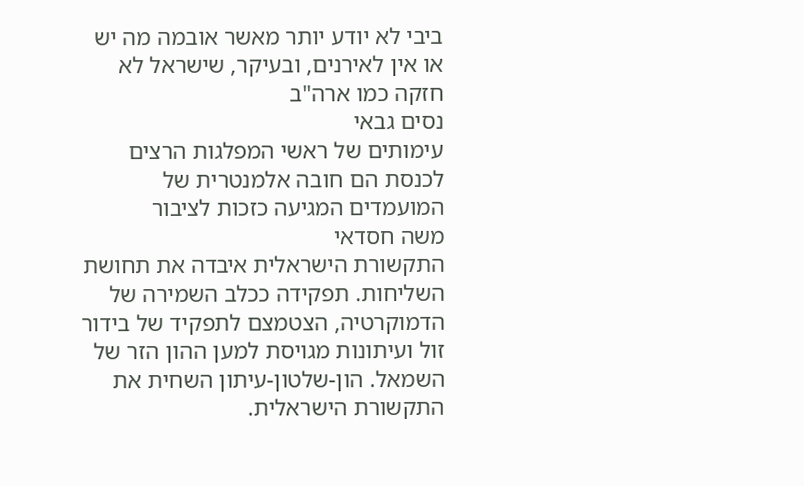ביבי לא יודע יותר מאשר אובמה מה יש או אין לאירנים, ובעיקר, שישראל לא חזקה כמו ארה"ב
נסים גבאי
עימותים של ראשי המפלגות הרצים לכנסת הם חובה אלמנטרית של המועמדים המגיעה כזכות לציבור
משה חסדאי
התקשורת הישראלית איבדה את תחושת השליחות. תפקידה ככלב השמירה של הדמוקרטיה, הצטמצם לתפקיד של בידור זול ועיתונות מגויסת למען ההון הזר של השמאל. הון-שלטון-עיתון השחית את התקשורת הישראלית.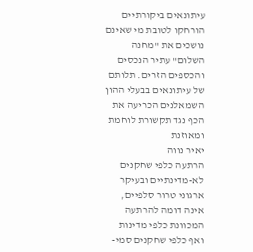עיתונאים ביקורתיים הורחקו לטובת מי שאינם נושכים את "מחנה השלום" עתיר הנכסים והכספים הזרים. תלותם של עיתונאים בבעלי ההון השמאלנים הכריעה את הכף נגד תקשורת לוחמת ומאוזנת
יאיר נווה
הרתעה כלפי שחקנים לא-מדינתיים ובעיקר ארגוני טרור סלפיים, אינה דומה להרתעה המכוונת כלפי מדינות ואף כלפי שחקנים סמי-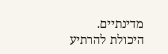מדינתיים. היכולת להרתיע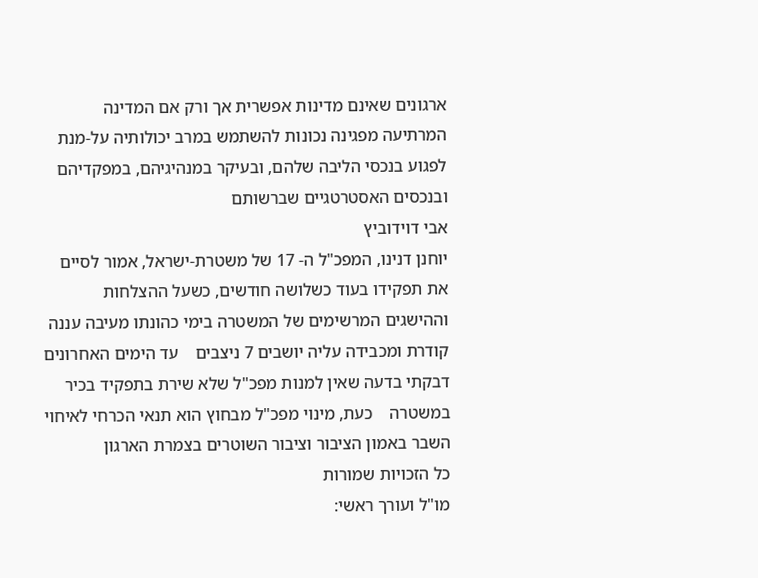ארגונים שאינם מדינות אפשרית אך ורק אם המדינה המרתיעה מפגינה נכונות להשתמש במרב יכולותיה על-מנת לפגוע בנכסי הליבה שלהם, ובעיקר במנהיגיהם, במפקדיהם ובנכסים האסטרטגיים שברשותם
אבי דוידוביץ
יוחנן דנינו, המפכ"ל ה- 17 של משטרת-ישראל, אמור לסיים את תפקידו בעוד כשלושה חודשים, כשעל ההצלחות וההישגים המרשימים של המשטרה בימי כהונתו מעיבה עננה קודרת ומכבידה עליה יושבים 7 ניצבים    עד הימים האחרונים דבקתי בדעה שאין למנות מפכ"ל שלא שירת בתפקיד בכיר במשטרה    כעת, מינוי מפכ"ל מבחוץ הוא תנאי הכרחי לאיחוי השבר באמון הציבור וציבור השוטרים בצמרת הארגון
כל הזכויות שמורות
מו"ל ועורך ראשי: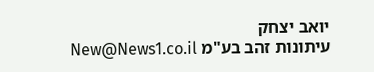יואב יצחק
עיתונות זהב בע"מ New@News1.co.il